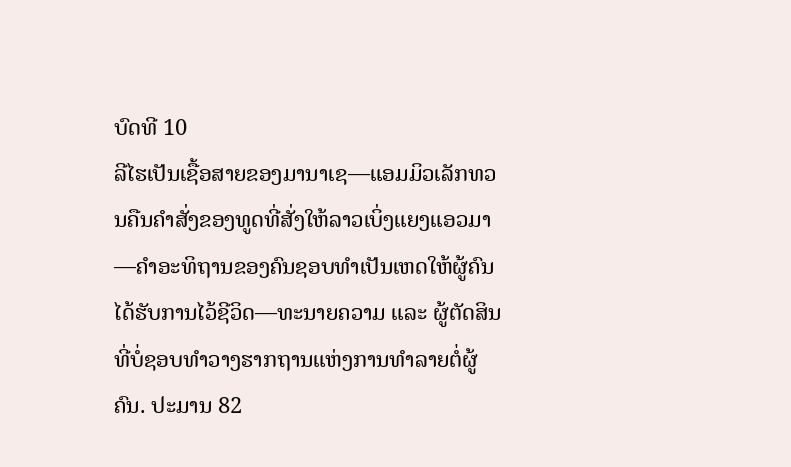ບົດທີ 10
ລີໄຮເປັນເຊື້ອສາຍຂອງມານາເຊ—ແອມມິວເລັກທວນຄືນຄຳສັ່ງຂອງທູດທີ່ສັ່ງໃຫ້ລາວເບິ່ງແຍງແອວມາ—ຄຳອະທິຖານຂອງຄົນຊອບທຳເປັນເຫດໃຫ້ຜູ້ຄົນໄດ້ຮັບການໄວ້ຊີວິດ—ທະນາຍຄວາມ ແລະ ຜູ້ຕັດສິນທີ່ບໍ່ຊອບທຳວາງຮາກຖານແຫ່ງການທຳລາຍຕໍ່ຜູ້ຄົນ. ປະມານ 82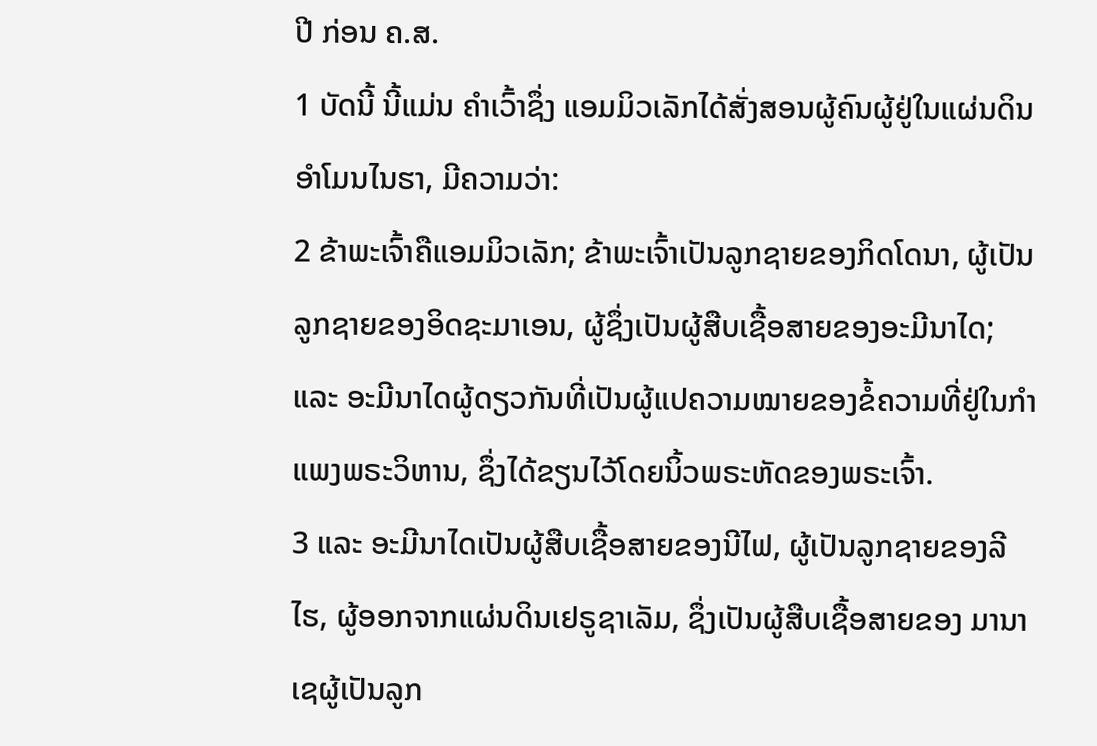ປີ ກ່ອນ ຄ.ສ.
1 ບັດນີ້ ນີ້ແມ່ນ ຄຳເວົ້າຊຶ່ງ ແອມມິວເລັກໄດ້ສັ່ງສອນຜູ້ຄົນຜູ້ຢູ່ໃນແຜ່ນດິນອຳໂມນໄນຮາ, ມີຄວາມວ່າ:
2 ຂ້າພະເຈົ້າຄືແອມມິວເລັກ; ຂ້າພະເຈົ້າເປັນລູກຊາຍຂອງກິດໂດນາ, ຜູ້ເປັນລູກຊາຍຂອງອິດຊະມາເອນ, ຜູ້ຊຶ່ງເປັນຜູ້ສືບເຊື້ອສາຍຂອງອະມີນາໄດ; ແລະ ອະມີນາໄດຜູ້ດຽວກັນທີ່ເປັນຜູ້ແປຄວາມໝາຍຂອງຂໍ້ຄວາມທີ່ຢູ່ໃນກຳແພງພຣະວິຫານ, ຊຶ່ງໄດ້ຂຽນໄວ້ໂດຍນິ້ວພຣະຫັດຂອງພຣະເຈົ້າ.
3 ແລະ ອະມີນາໄດເປັນຜູ້ສືບເຊື້ອສາຍຂອງນີໄຟ, ຜູ້ເປັນລູກຊາຍຂອງລີໄຮ, ຜູ້ອອກຈາກແຜ່ນດິນເຢຣູຊາເລັມ, ຊຶ່ງເປັນຜູ້ສືບເຊື້ອສາຍຂອງ ມານາເຊຜູ້ເປັນລູກ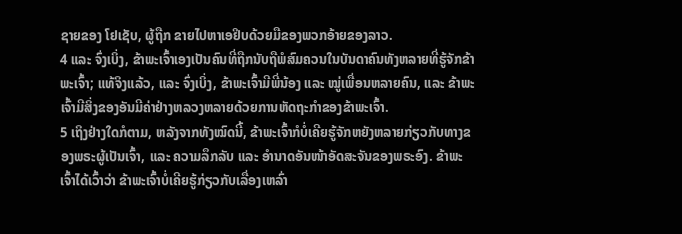ຊາຍຂອງ ໂຢເຊັບ, ຜູ້ຖືກ ຂາຍໄປຫາເອຢິບດ້ວຍມືຂອງພວກອ້າຍຂອງລາວ.
4 ແລະ ຈົ່ງເບິ່ງ, ຂ້າພະເຈົ້າເອງເປັນຄົນທີ່ຖືກນັບຖືພໍສົມຄວນໃນບັນດາຄົນທັງຫລາຍທີ່ຮູ້ຈັກຂ້າພະເຈົ້າ; ແທ້ຈິງແລ້ວ, ແລະ ຈົ່ງເບິ່ງ, ຂ້າພະເຈົ້າມີພີ່ນ້ອງ ແລະ ໝູ່ເພື່ອນຫລາຍຄົນ, ແລະ ຂ້າພະເຈົ້າມີສິ່ງຂອງອັນມີຄ່າຢ່າງຫລວງຫລາຍດ້ວຍການຫັດຖະກຳຂອງຂ້າພະເຈົ້າ.
5 ເຖິງຢ່າງໃດກໍຕາມ, ຫລັງຈາກທັງໝົດນີ້, ຂ້າພະເຈົ້າກໍບໍ່ເຄີຍຮູ້ຈັກຫຍັງຫລາຍກ່ຽວກັບທາງຂອງພຣະຜູ້ເປັນເຈົ້າ, ແລະ ຄວາມລຶກລັບ ແລະ ອຳນາດອັນໜ້າອັດສະຈັນຂອງພຣະອົງ. ຂ້າພະເຈົ້າໄດ້ເວົ້າວ່າ ຂ້າພະເຈົ້າບໍ່ເຄີຍຮູ້ກ່ຽວກັບເລື່ອງເຫລົ່າ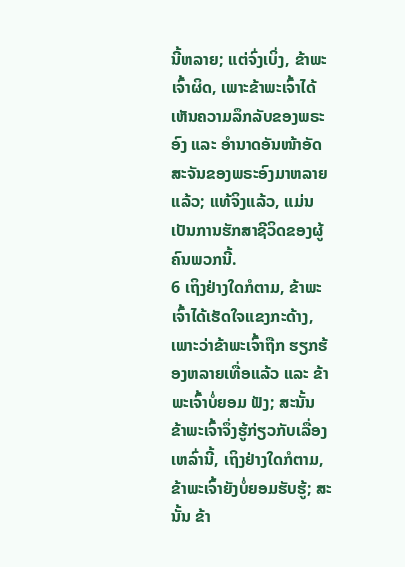ນີ້ຫລາຍ; ແຕ່ຈົ່ງເບິ່ງ, ຂ້າພະເຈົ້າຜິດ, ເພາະຂ້າພະເຈົ້າໄດ້ເຫັນຄວາມລຶກລັບຂອງພຣະອົງ ແລະ ອຳນາດອັນໜ້າອັດສະຈັນຂອງພຣະອົງມາຫລາຍແລ້ວ; ແທ້ຈິງແລ້ວ, ແມ່ນເປັນການຮັກສາຊີວິດຂອງຜູ້ຄົນພວກນີ້.
6 ເຖິງຢ່າງໃດກໍຕາມ, ຂ້າພະເຈົ້າໄດ້ເຮັດໃຈແຂງກະດ້າງ, ເພາະວ່າຂ້າພະເຈົ້າຖືກ ຮຽກຮ້ອງຫລາຍເທື່ອແລ້ວ ແລະ ຂ້າພະເຈົ້າບໍ່ຍອມ ຟັງ; ສະນັ້ນ ຂ້າພະເຈົ້າຈຶ່ງຮູ້ກ່ຽວກັບເລື່ອງເຫລົ່ານີ້, ເຖິງຢ່າງໃດກໍຕາມ, ຂ້າພະເຈົ້າຍັງບໍ່ຍອມຮັບຮູ້; ສະນັ້ນ ຂ້າ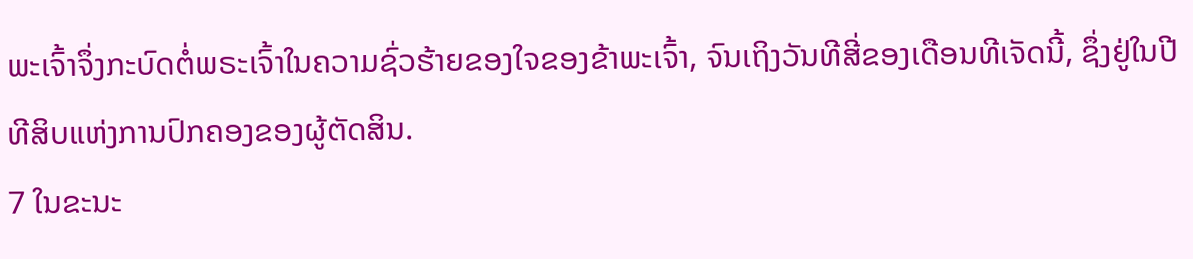ພະເຈົ້າຈຶ່ງກະບົດຕໍ່ພຣະເຈົ້າໃນຄວາມຊົ່ວຮ້າຍຂອງໃຈຂອງຂ້າພະເຈົ້າ, ຈົນເຖິງວັນທີສີ່ຂອງເດືອນທີເຈັດນີ້, ຊຶ່ງຢູ່ໃນປີທີສິບແຫ່ງການປົກຄອງຂອງຜູ້ຕັດສິນ.
7 ໃນຂະນະ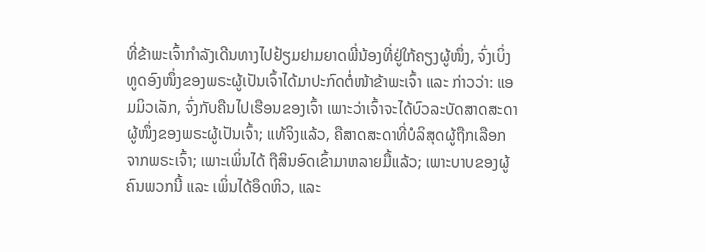ທີ່ຂ້າພະເຈົ້າກຳລັງເດີນທາງໄປຢ້ຽມຢາມຍາດພີ່ນ້ອງທີ່ຢູ່ໃກ້ຄຽງຜູ້ໜຶ່ງ, ຈົ່ງເບິ່ງ ທູດອົງໜຶ່ງຂອງພຣະຜູ້ເປັນເຈົ້າໄດ້ມາປະກົດຕໍ່ໜ້າຂ້າພະເຈົ້າ ແລະ ກ່າວວ່າ: ແອມມິວເລັກ, ຈົ່ງກັບຄືນໄປເຮືອນຂອງເຈົ້າ ເພາະວ່າເຈົ້າຈະໄດ້ບົວລະບັດສາດສະດາຜູ້ໜຶ່ງຂອງພຣະຜູ້ເປັນເຈົ້າ; ແທ້ຈິງແລ້ວ, ຄືສາດສະດາທີ່ບໍລິສຸດຜູ້ຖືກເລືອກຈາກພຣະເຈົ້າ; ເພາະເພິ່ນໄດ້ ຖືສິນອົດເຂົ້າມາຫລາຍມື້ແລ້ວ; ເພາະບາບຂອງຜູ້ຄົນພວກນີ້ ແລະ ເພິ່ນໄດ້ອຶດຫິວ, ແລະ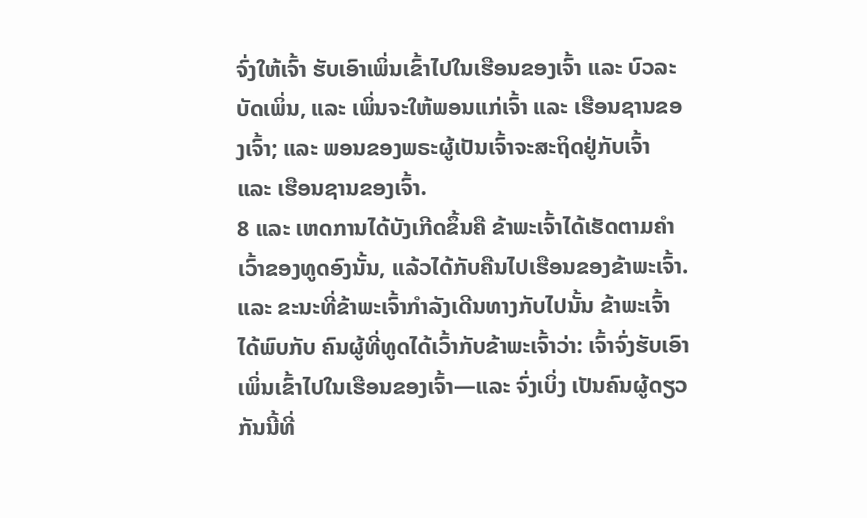ຈົ່ງໃຫ້ເຈົ້າ ຮັບເອົາເພິ່ນເຂົ້າໄປໃນເຮືອນຂອງເຈົ້າ ແລະ ບົວລະບັດເພິ່ນ, ແລະ ເພິ່ນຈະໃຫ້ພອນແກ່ເຈົ້າ ແລະ ເຮືອນຊານຂອງເຈົ້າ; ແລະ ພອນຂອງພຣະຜູ້ເປັນເຈົ້າຈະສະຖິດຢູ່ກັບເຈົ້າ ແລະ ເຮືອນຊານຂອງເຈົ້າ.
8 ແລະ ເຫດການໄດ້ບັງເກີດຂຶ້ນຄື ຂ້າພະເຈົ້າໄດ້ເຮັດຕາມຄຳເວົ້າຂອງທູດອົງນັ້ນ, ແລ້ວໄດ້ກັບຄືນໄປເຮືອນຂອງຂ້າພະເຈົ້າ. ແລະ ຂະນະທີ່ຂ້າພະເຈົ້າກຳລັງເດີນທາງກັບໄປນັ້ນ ຂ້າພະເຈົ້າໄດ້ພົບກັບ ຄົນຜູ້ທີ່ທູດໄດ້ເວົ້າກັບຂ້າພະເຈົ້າວ່າ: ເຈົ້າຈົ່ງຮັບເອົາເພິ່ນເຂົ້າໄປໃນເຮືອນຂອງເຈົ້າ—ແລະ ຈົ່ງເບິ່ງ ເປັນຄົນຜູ້ດຽວກັນນີ້ທີ່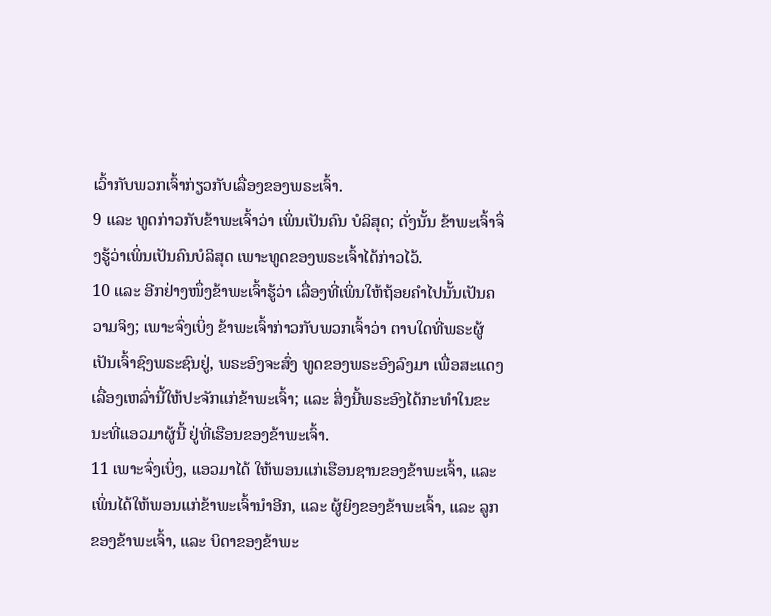ເວົ້າກັບພວກເຈົ້າກ່ຽວກັບເລື່ອງຂອງພຣະເຈົ້າ.
9 ແລະ ທູດກ່າວກັບຂ້າພະເຈົ້າວ່າ ເພິ່ນເປັນຄົນ ບໍລິສຸດ; ດັ່ງນັ້ນ ຂ້າພະເຈົ້າຈຶ່ງຮູ້ວ່າເພິ່ນເປັນຄົນບໍລິສຸດ ເພາະທູດຂອງພຣະເຈົ້າໄດ້ກ່າວໄວ້.
10 ແລະ ອີກຢ່າງໜຶ່ງຂ້າພະເຈົ້າຮູ້ວ່າ ເລື່ອງທີ່ເພິ່ນໃຫ້ຖ້ອຍຄຳໄປນັ້ນເປັນຄວາມຈິງ; ເພາະຈົ່ງເບິ່ງ ຂ້າພະເຈົ້າກ່າວກັບພວກເຈົ້າວ່າ ຕາບໃດທີ່ພຣະຜູ້ເປັນເຈົ້າຊົງພຣະຊົນຢູ່, ພຣະອົງຈະສົ່ງ ທູດຂອງພຣະອົງລົງມາ ເພື່ອສະແດງເລື່ອງເຫລົ່ານີ້ໃຫ້ປະຈັກແກ່ຂ້າພະເຈົ້າ; ແລະ ສິ່ງນີ້ພຣະອົງໄດ້ກະທຳໃນຂະນະທີ່ແອວມາຜູ້ນີ້ ຢູ່ທີ່ເຮືອນຂອງຂ້າພະເຈົ້າ.
11 ເພາະຈົ່ງເບິ່ງ, ແອວມາໄດ້ ໃຫ້ພອນແກ່ເຮືອນຊານຂອງຂ້າພະເຈົ້າ, ແລະ ເພິ່ນໄດ້ໃຫ້ພອນແກ່ຂ້າພະເຈົ້ານຳອີກ, ແລະ ຜູ້ຍິງຂອງຂ້າພະເຈົ້າ, ແລະ ລູກຂອງຂ້າພະເຈົ້າ, ແລະ ບິດາຂອງຂ້າພະ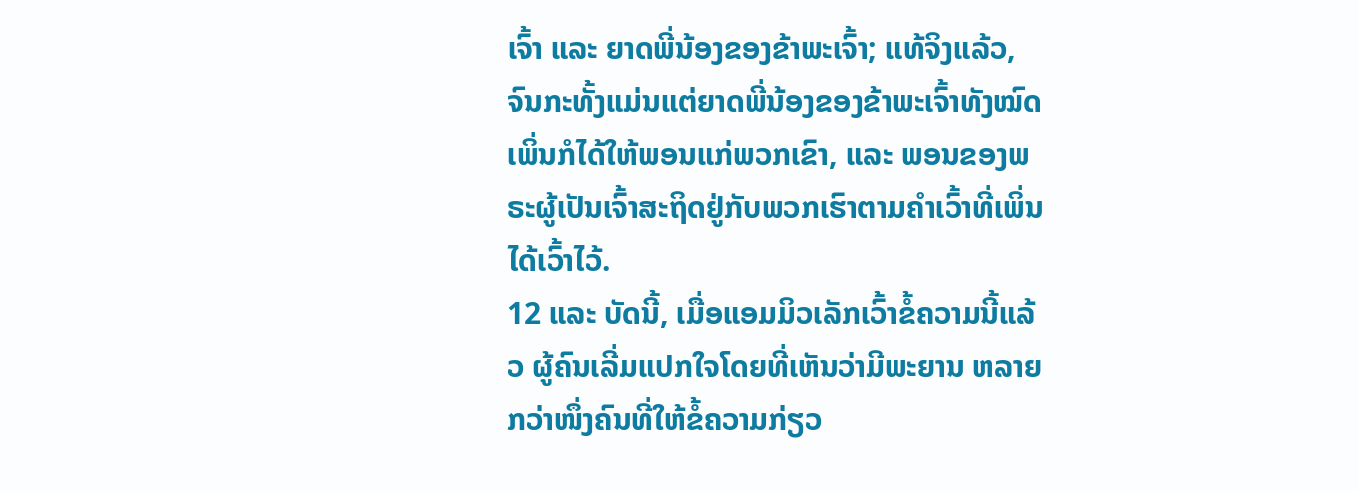ເຈົ້າ ແລະ ຍາດພີ່ນ້ອງຂອງຂ້າພະເຈົ້າ; ແທ້ຈິງແລ້ວ, ຈົນກະທັ້ງແມ່ນແຕ່ຍາດພີ່ນ້ອງຂອງຂ້າພະເຈົ້າທັງໝົດ ເພິ່ນກໍໄດ້ໃຫ້ພອນແກ່ພວກເຂົາ, ແລະ ພອນຂອງພຣະຜູ້ເປັນເຈົ້າສະຖິດຢູ່ກັບພວກເຮົາຕາມຄຳເວົ້າທີ່ເພິ່ນໄດ້ເວົ້າໄວ້.
12 ແລະ ບັດນີ້, ເມື່ອແອມມິວເລັກເວົ້າຂໍ້ຄວາມນີ້ແລ້ວ ຜູ້ຄົນເລີ່ມແປກໃຈໂດຍທີ່ເຫັນວ່າມີພະຍານ ຫລາຍກວ່າໜຶ່ງຄົນທີ່ໃຫ້ຂໍ້ຄວາມກ່ຽວ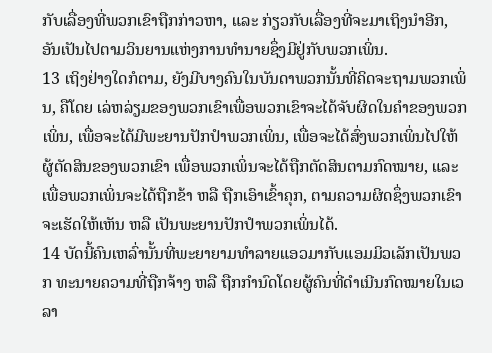ກັບເລື່ອງທີ່ພວກເຂົາຖືກກ່າວຫາ, ແລະ ກ່ຽວກັບເລື່ອງທີ່ຈະມາເຖິງນຳອີກ, ອັນເປັນໄປຕາມວິນຍານແຫ່ງການທຳນາຍຊຶ່ງມີຢູ່ກັບພວກເພິ່ນ.
13 ເຖິງຢ່າງໃດກໍຕາມ, ຍັງມີບາງຄົນໃນບັນດາພວກນັ້ນທີ່ຄິດຈະຖາມພວກເພິ່ນ, ຄືໂດຍ ເລ່ຫລ່ຽມຂອງພວກເຂົາເພື່ອພວກເຂົາຈະໄດ້ຈັບຜິດໃນຄຳຂອງພວກເພິ່ນ, ເພື່ອຈະໄດ້ມີພະຍານປັກປຳພວກເພິ່ນ, ເພື່ອຈະໄດ້ສົ່ງພວກເພິ່ນໄປໃຫ້ຜູ້ຕັດສິນຂອງພວກເຂົາ ເພື່ອພວກເພິ່ນຈະໄດ້ຖືກຕັດສິນຕາມກົດໝາຍ, ແລະ ເພື່ອພວກເພິ່ນຈະໄດ້ຖືກຂ້າ ຫລື ຖືກເອົາເຂົ້າຄຸກ, ຕາມຄວາມຜິດຊຶ່ງພວກເຂົາຈະເຮັດໃຫ້ເຫັນ ຫລື ເປັນພະຍານປັກປຳພວກເພິ່ນໄດ້.
14 ບັດນີ້ຄົນເຫລົ່ານັ້ນທີ່ພະຍາຍາມທຳລາຍແອວມາກັບແອມມິວເລັກເປັນພວກ ທະນາຍຄວາມທີ່ຖືກຈ້າງ ຫລື ຖືກກຳນົດໂດຍຜູ້ຄົນທີ່ດຳເນີນກົດໝາຍໃນເວລາ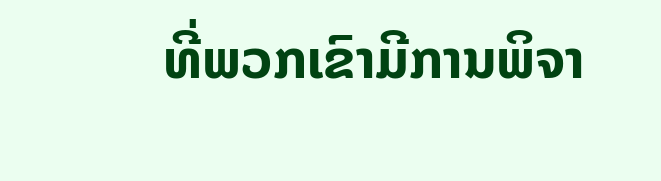ທີ່ພວກເຂົາມີການພິຈາ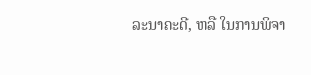ລະນາຄະດີ, ຫລື ໃນການພິຈາ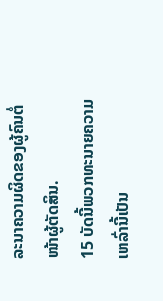ລະນາຄວາມຜິດຂອງຜູ້ຄົນຕໍ່ໜ້າຜູ້ຕັດສິນ.
15 ບັດນີ້ພວກທະນາຍຄວາມເຫລົ່ານີ້ເປັນ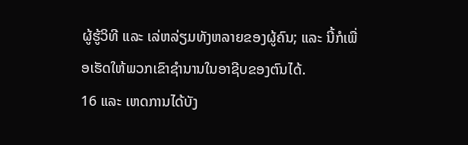ຜູ້ຮູ້ວິທີ ແລະ ເລ່ຫລ່ຽມທັງຫລາຍຂອງຜູ້ຄົນ; ແລະ ນີ້ກໍເພື່ອເຮັດໃຫ້ພວກເຂົາຊຳນານໃນອາຊີບຂອງຕົນໄດ້.
16 ແລະ ເຫດການໄດ້ບັງ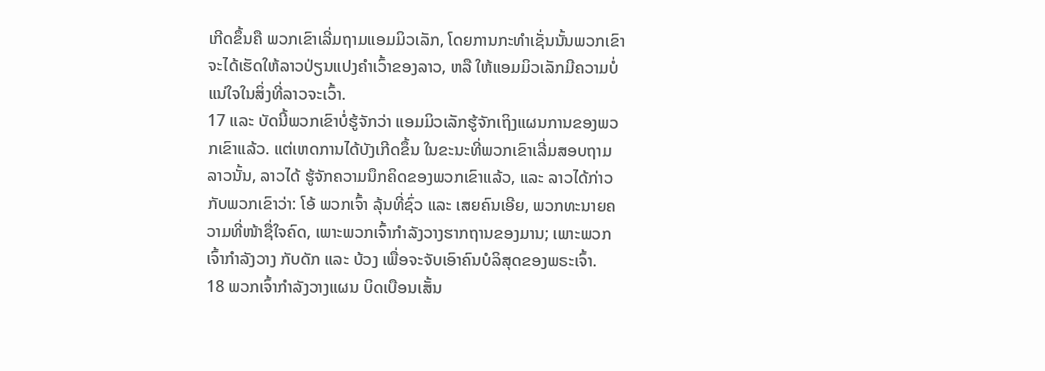ເກີດຂຶ້ນຄື ພວກເຂົາເລີ່ມຖາມແອມມິວເລັກ, ໂດຍການກະທຳເຊັ່ນນັ້ນພວກເຂົາຈະໄດ້ເຮັດໃຫ້ລາວປ່ຽນແປງຄຳເວົ້າຂອງລາວ, ຫລື ໃຫ້ແອມມິວເລັກມີຄວາມບໍ່ແນ່ໃຈໃນສິ່ງທີ່ລາວຈະເວົ້າ.
17 ແລະ ບັດນີ້ພວກເຂົາບໍ່ຮູ້ຈັກວ່າ ແອມມິວເລັກຮູ້ຈັກເຖິງແຜນການຂອງພວກເຂົາແລ້ວ. ແຕ່ເຫດການໄດ້ບັງເກີດຂຶ້ນ ໃນຂະນະທີ່ພວກເຂົາເລີ່ມສອບຖາມລາວນັ້ນ, ລາວໄດ້ ຮູ້ຈັກຄວາມນຶກຄິດຂອງພວກເຂົາແລ້ວ, ແລະ ລາວໄດ້ກ່າວກັບພວກເຂົາວ່າ: ໂອ້ ພວກເຈົ້າ ລຸ້ນທີ່ຊົ່ວ ແລະ ເສຍຄົນເອີຍ, ພວກທະນາຍຄວາມທີ່ໜ້າຊື່ໃຈຄົດ, ເພາະພວກເຈົ້າກຳລັງວາງຮາກຖານຂອງມານ; ເພາະພວກເຈົ້າກຳລັງວາງ ກັບດັກ ແລະ ບ້ວງ ເພື່ອຈະຈັບເອົາຄົນບໍລິສຸດຂອງພຣະເຈົ້າ.
18 ພວກເຈົ້າກຳລັງວາງແຜນ ບິດເບືອນເສັ້ນ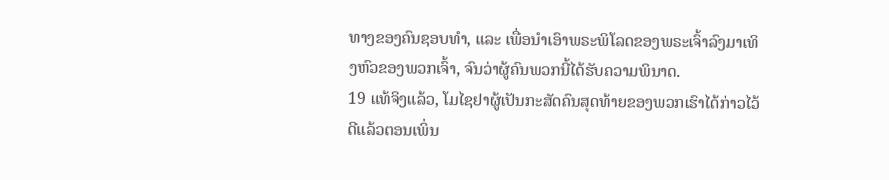ທາງຂອງຄົນຊອບທຳ, ແລະ ເພື່ອນຳເອົາພຣະພິໂລດຂອງພຣະເຈົ້າລົງມາເທິງຫົວຂອງພວກເຈົ້າ, ຈົນວ່າຜູ້ຄົນພວກນີ້ໄດ້ຮັບຄວາມພິນາດ.
19 ແທ້ຈິງແລ້ວ, ໂມໄຊຢາຜູ້ເປັນກະສັດຄົນສຸດທ້າຍຂອງພວກເຮົາໄດ້ກ່າວໄວ້ດີແລ້ວຕອນເພິ່ນ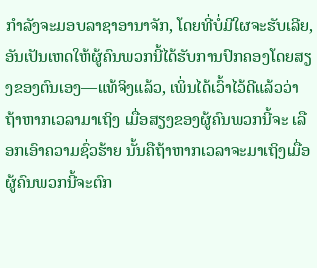ກຳລັງຈະມອບລາຊາອານາຈັກ, ໂດຍທີ່ບໍ່ມີໃຜຈະຮັບເລີຍ, ອັນເປັນເຫດໃຫ້ຜູ້ຄົນພວກນີ້ໄດ້ຮັບການປົກຄອງໂດຍສຽງຂອງຕົນເອງ—ແທ້ຈິງແລ້ວ, ເພິ່ນໄດ້ເວົ້າໄວ້ດີແລ້ວວ່າ ຖ້າຫາກເວລາມາເຖິງ ເມື່ອສຽງຂອງຜູ້ຄົນພວກນີ້ຈະ ເລືອກເອົາຄວາມຊົ່ວຮ້າຍ ນັ້ນຄືຖ້າຫາກເວລາຈະມາເຖິງເມື່ອຜູ້ຄົນພວກນີ້ຈະຕົກ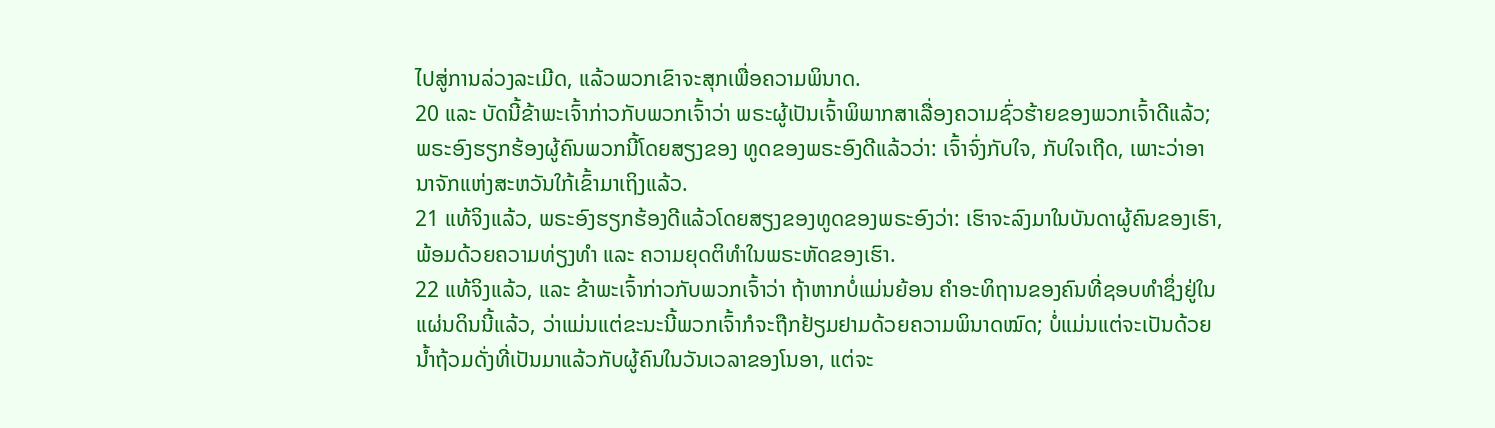ໄປສູ່ການລ່ວງລະເມີດ, ແລ້ວພວກເຂົາຈະສຸກເພື່ອຄວາມພິນາດ.
20 ແລະ ບັດນີ້ຂ້າພະເຈົ້າກ່າວກັບພວກເຈົ້າວ່າ ພຣະຜູ້ເປັນເຈົ້າພິພາກສາເລື່ອງຄວາມຊົ່ວຮ້າຍຂອງພວກເຈົ້າດີແລ້ວ; ພຣະອົງຮຽກຮ້ອງຜູ້ຄົນພວກນີ້ໂດຍສຽງຂອງ ທູດຂອງພຣະອົງດີແລ້ວວ່າ: ເຈົ້າຈົ່ງກັບໃຈ, ກັບໃຈເຖີດ, ເພາະວ່າອານາຈັກແຫ່ງສະຫວັນໃກ້ເຂົ້າມາເຖິງແລ້ວ.
21 ແທ້ຈິງແລ້ວ, ພຣະອົງຮຽກຮ້ອງດີແລ້ວໂດຍສຽງຂອງທູດຂອງພຣະອົງວ່າ: ເຮົາຈະລົງມາໃນບັນດາຜູ້ຄົນຂອງເຮົາ, ພ້ອມດ້ວຍຄວາມທ່ຽງທຳ ແລະ ຄວາມຍຸດຕິທຳໃນພຣະຫັດຂອງເຮົາ.
22 ແທ້ຈິງແລ້ວ, ແລະ ຂ້າພະເຈົ້າກ່າວກັບພວກເຈົ້າວ່າ ຖ້າຫາກບໍ່ແມ່ນຍ້ອນ ຄຳອະທິຖານຂອງຄົນທີ່ຊອບທຳຊຶ່ງຢູ່ໃນແຜ່ນດິນນີ້ແລ້ວ, ວ່າແມ່ນແຕ່ຂະນະນີ້ພວກເຈົ້າກໍຈະຖືກຢ້ຽມຢາມດ້ວຍຄວາມພິນາດໝົດ; ບໍ່ແມ່ນແຕ່ຈະເປັນດ້ວຍ ນ້ຳຖ້ວມດັ່ງທີ່ເປັນມາແລ້ວກັບຜູ້ຄົນໃນວັນເວລາຂອງໂນອາ, ແຕ່ຈະ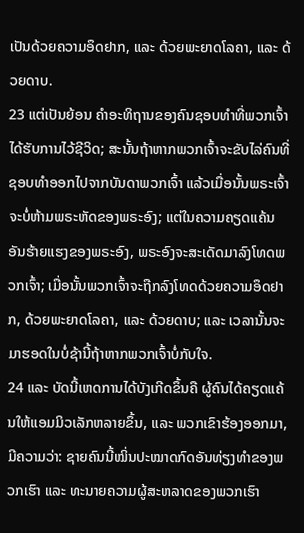ເປັນດ້ວຍຄວາມອຶດຢາກ, ແລະ ດ້ວຍພະຍາດໂລຄາ, ແລະ ດ້ວຍດາບ.
23 ແຕ່ເປັນຍ້ອນ ຄຳອະທິຖານຂອງຄົນຊອບທຳທີ່ພວກເຈົ້າໄດ້ຮັບການໄວ້ຊີວິດ; ສະນັ້ນຖ້າຫາກພວກເຈົ້າຈະຂັບໄລ່ຄົນທີ່ຊອບທຳອອກໄປຈາກບັນດາພວກເຈົ້າ ແລ້ວເມື່ອນັ້ນພຣະເຈົ້າຈະບໍ່ຫ້າມພຣະຫັດຂອງພຣະອົງ; ແຕ່ໃນຄວາມຄຽດແຄ້ນອັນຮ້າຍແຮງຂອງພຣະອົງ, ພຣະອົງຈະສະເດັດມາລົງໂທດພວກເຈົ້າ; ເມື່ອນັ້ນພວກເຈົ້າຈະຖືກລົງໂທດດ້ວຍຄວາມອຶດຢາກ, ດ້ວຍພະຍາດໂລຄາ, ແລະ ດ້ວຍດາບ; ແລະ ເວລານັ້ນຈະມາຮອດໃນບໍ່ຊ້ານີ້ຖ້າຫາກພວກເຈົ້າບໍ່ກັບໃຈ.
24 ແລະ ບັດນີ້ເຫດການໄດ້ບັງເກີດຂຶ້ນຄື ຜູ້ຄົນໄດ້ຄຽດແຄ້ນໃຫ້ແອມມິວເລັກຫລາຍຂຶ້ນ, ແລະ ພວກເຂົາຮ້ອງອອກມາ, ມີຄວາມວ່າ: ຊາຍຄົນນີ້ໝິ່ນປະໝາດກົດອັນທ່ຽງທຳຂອງພວກເຮົາ ແລະ ທະນາຍຄວາມຜູ້ສະຫລາດຂອງພວກເຮົາ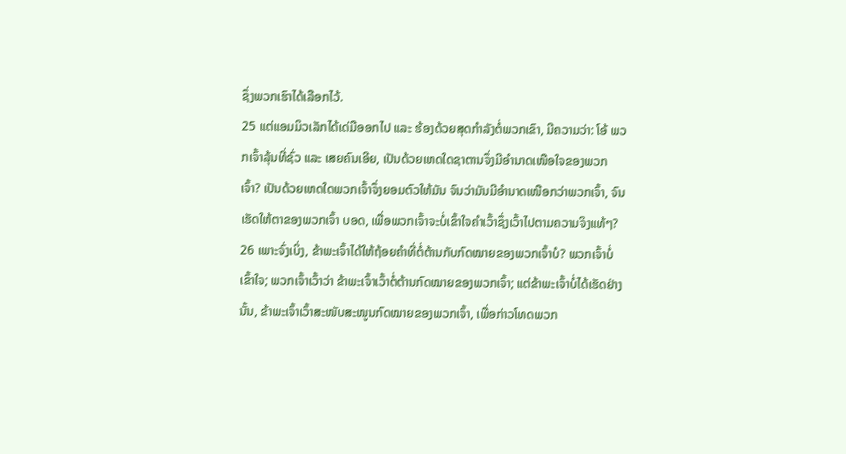ຊຶ່ງພວກເຮົາໄດ້ເລືອກໄວ້.
25 ແຕ່ແອມມິວເລັກໄດ້ເດ່ມືອອກໄປ ແລະ ຮ້ອງດ້ວຍສຸດກຳລັງຕໍ່ພວກເຂົາ, ມີຄວາມວ່າ: ໂອ້ ພວກເຈົ້າລຸ້ນທີ່ຊົ່ວ ແລະ ເສຍຄົນເອີຍ, ເປັນດ້ວຍເຫດໃດຊາຕານຈຶ່ງມີອຳນາດເໜືອໃຈຂອງພວກເຈົ້າ? ເປັນດ້ວຍເຫດໃດພວກເຈົ້າຈຶ່ງຍອມຕົວໃຫ້ມັນ ຈົນວ່າມັນມີອຳນາດເໜືອກວ່າພວກເຈົ້າ, ຈົນເຮັດໃຫ້ຕາຂອງພວກເຈົ້າ ບອດ, ເພື່ອພວກເຈົ້າຈະບໍ່ເຂົ້າໃຈຄຳເວົ້າຊຶ່ງເວົ້າໄປຕາມຄວາມຈິງແທ້ໆ?
26 ເພາະຈົ່ງເບິ່ງ, ຂ້າພະເຈົ້າໄດ້ໃຫ້ຖ້ອຍຄຳທີ່ຕໍ່ຕ້ານກັບກົດໝາຍຂອງພວກເຈົ້າບໍ? ພວກເຈົ້າບໍ່ເຂົ້າໃຈ; ພວກເຈົ້າເວົ້າວ່າ ຂ້າພະເຈົ້າເວົ້າຕໍ່ຕ້ານກົດໝາຍຂອງພວກເຈົ້າ; ແຕ່ຂ້າພະເຈົ້າບໍ່ໄດ້ເຮັດຢ່າງນັ້ນ, ຂ້າພະເຈົ້າເວົ້າສະໜັບສະໜູນກົດໝາຍຂອງພວກເຈົ້າ, ເພື່ອກ່າວໂທດພວກ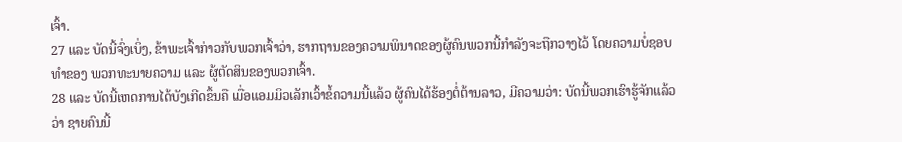ເຈົ້າ.
27 ແລະ ບັດນີ້ຈົ່ງເບິ່ງ, ຂ້າພະເຈົ້າກ່າວກັບພວກເຈົ້າວ່າ, ຮາກຖານຂອງຄວາມພິນາດຂອງຜູ້ຄົນພວກນີ້ກຳລັງຈະຖືກວາງໄວ້ ໂດຍຄວາມບໍ່ຊອບທຳຂອງ ພວກທະນາຍຄວາມ ແລະ ຜູ້ຕັດສິນຂອງພວກເຈົ້າ.
28 ແລະ ບັດນີ້ເຫດການໄດ້ບັງເກີດຂຶ້ນຄື ເມື່ອແອມມິວເລັກເວົ້າຂໍ້ຄວາມນີ້ແລ້ວ ຜູ້ຄົນໄດ້ຮ້ອງຕໍ່ຕ້ານລາວ, ມີຄວາມວ່າ: ບັດນີ້ພວກເຮົາຮູ້ຈັກແລ້ວວ່າ ຊາຍຄົນນີ້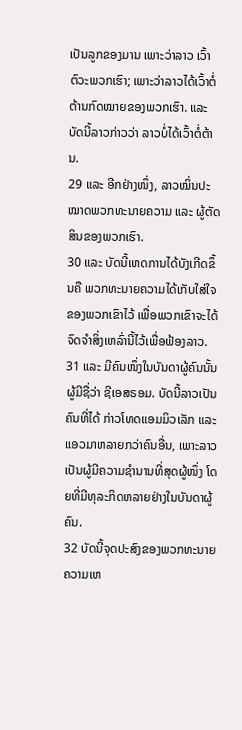ເປັນລູກຂອງມານ ເພາະວ່າລາວ ເວົ້າຕົວະພວກເຮົາ; ເພາະວ່າລາວໄດ້ເວົ້າຕໍ່ຕ້ານກົດໝາຍຂອງພວກເຮົາ. ແລະ ບັດນີ້ລາວກ່າວວ່າ ລາວບໍ່ໄດ້ເວົ້າຕໍ່ຕ້ານ.
29 ແລະ ອີກຢ່າງໜຶ່ງ, ລາວໝິ່ນປະໝາດພວກທະນາຍຄວາມ ແລະ ຜູ້ຕັດສິນຂອງພວກເຮົາ.
30 ແລະ ບັດນີ້ເຫດການໄດ້ບັງເກີດຂຶ້ນຄື ພວກທະນາຍຄວາມໄດ້ເກັບໃສ່ໃຈຂອງພວກເຂົາໄວ້ ເພື່ອພວກເຂົາຈະໄດ້ຈົດຈຳສິ່ງເຫລົ່ານີ້ໄວ້ເພື່ອຟ້ອງລາວ.
31 ແລະ ມີຄົນໜຶ່ງໃນບັນດາຜູ້ຄົນນັ້ນຜູ້ມີຊື່ວ່າ ຊີເອສຣອມ. ບັດນີ້ລາວເປັນຄົນທີ່ໄດ້ ກ່າວໂທດແອມມິວເລັກ ແລະ ແອວມາຫລາຍກວ່າຄົນອື່ນ, ເພາະລາວເປັນຜູ້ມີຄວາມຊຳນານທີ່ສຸດຜູ້ໜຶ່ງ ໂດຍທີ່ມີທຸລະກິດຫລາຍຢ່າງໃນບັນດາຜູ້ຄົນ.
32 ບັດນີ້ຈຸດປະສົງຂອງພວກທະນາຍຄວາມເຫ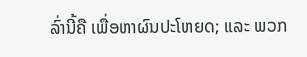ລົ່ານີ້ຄື ເພື່ອຫາຜົນປະໂຫຍດ; ແລະ ພວກ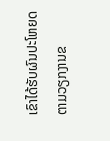ເຂົາໄດ້ຮັບຜົນປະໂຫຍດຕາມວຽກງານຂ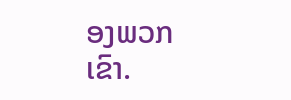ອງພວກເຂົາ.